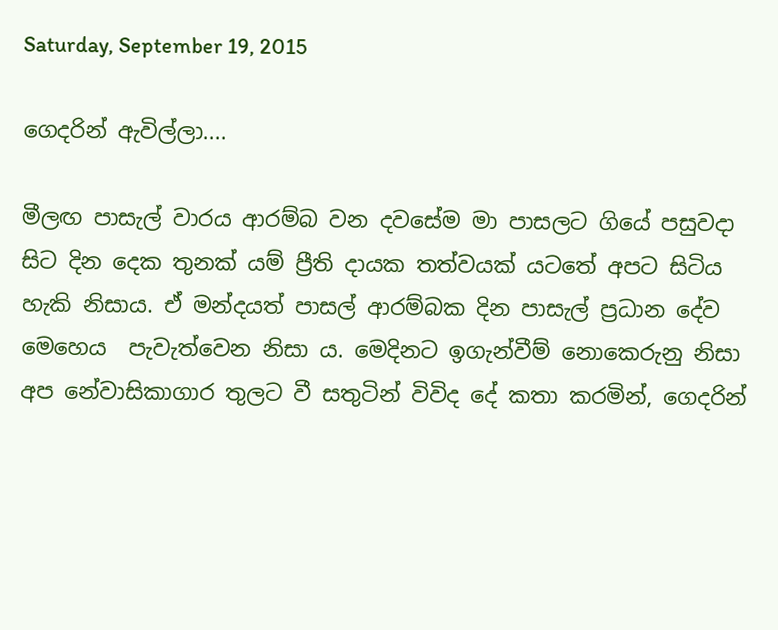Saturday, September 19, 2015

ගෙදරින් ඇවිල්ලා....

මීලඟ පාසැල් වාරය ආරම්බ වන දවසේම මා පාසලට ගියේ පසුවදා සිට දින දෙක තුනක් යම් ප්‍රීති දායක තත්වයක් යටතේ අපට සිටිය හැකි නිසාය. ඒ මන්දයත් පාසල් ආරම්බක දින පාසැල් ප්‍රධාන දේව මෙහෙය  පැවැත්වෙන නිසා ය. මෙදිනට ඉගැන්වීම් නොකෙරුනු නිසා අප නේවාසිකාගාර තුලට වී සතුටින් විවිද දේ කතා කරමින්, ගෙදරින්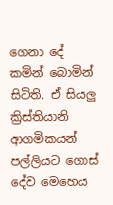ගෙනා දේ කමින් බොමින් සිටිති. ඒ සියලු ක්‍රිස්තියානි ආගමිකයන් පල්ලියට ගොස් දේව මෙහෙය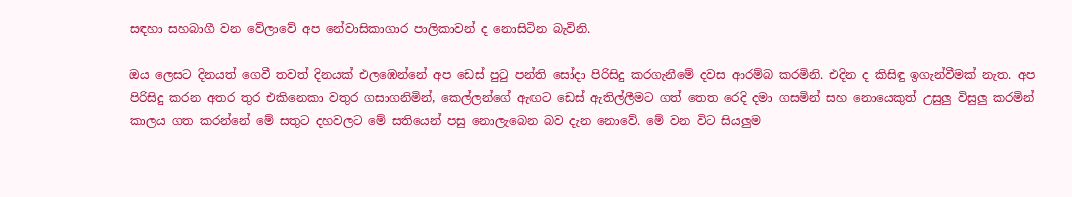සඳහා සහබාගී වන වේලාවේ අප නේවාසිකාගාර පාලිකාවන් ද නොසිටින බැවිනි.

ඔය ලෙසට දිනයත් ගෙවී තවත් දිනයක් එලඹෙන්නේ අප ඩෙස් පුටු පන්ති සෝදා පිරිසිදු කරගැනීමේ දවස ආරම්බ කරමිනි. එදින ද කිසිඳු ඉගැන්වීමක් නැත. අප පිරිසිදු කරන අතර තුර එකිනෙකා වතුර ගසාගනිමින්, කෙල්ලන්ගේ ඇඟට ඩෙස් ඇතිල්ලීමට ගත් තෙත රෙදි දමා ගසමින් සහ නොයෙකුත් උසුලු විසුලු කරමින් කාලය ගත කරන්නේ මේ සතුට දහවලට මේ සතියෙන් පසු නොලැබෙන බව දැන නොවේ. මේ වන විට සියලුම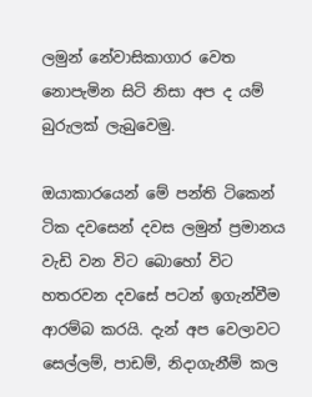ලමුන් නේවාසිකාගාර වෙත නොපැමින සිටි නිසා අප ද යම් බුරුලක් ලැබුවෙමු.

ඔයාකාරයෙන් මේ පන්ති ටිකෙන් ටික දවසෙන් දවස ලමුන් ප්‍රමානය වැඩි වන විට බොහෝ විට හතරවන දවසේ පටන් ඉගැන්වීම ආරම්බ කරයි. දැන් අප වෙලාවට සෙල්ලම්, පාඩම්, නිදාගැනීම් කල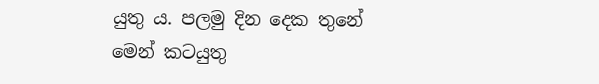යුතු ය. පලමු දින දෙක තුනේ මෙන් කටයුතු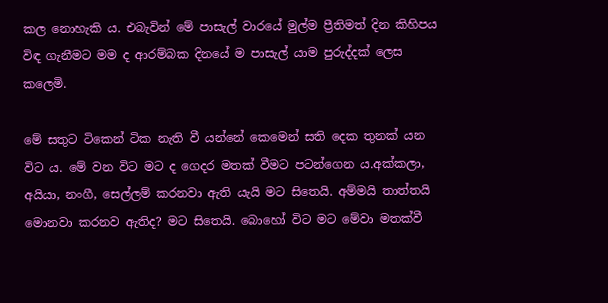කල නොහැකි ය. එබැවින් මේ පාසැල් වාරයේ මුල්ම ප්‍රීතිමත් දින කිහිපය විඳ ගැනීමට මම ද ආරම්බක දිනයේ ම පාසැල් යාම පුරුද්දක් ලෙස කලෙමි.

මේ සතුට ටිකෙන් ටික නැති වී යන්නේ කෙමෙන් සති දෙක තුනක් යන විට ය. මේ වන විට මට ද ගෙදර මතක් වීමට පටන්ගෙන ය.අක්කලා, අයියා, නංගී, සෙල්ලම් කරනවා ඇති යැයි මට සිතෙයි. අම්මයි තාත්තයි මොනවා කරනව ඇතිද? මට සිතෙයි. බොහෝ විට මට මේවා මතක්වී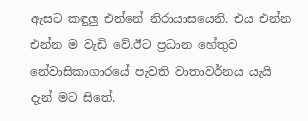ඇසට කඳුලු එන්නේ නිරායාසයෙනි. එය එන්න එන්න ම වැඩි වේ.ඊට ප්‍රධාන හේතුව නේවාසිකාගාරයේ පැවති වාතාවර්නය යැයි දැන් මට සිතේ.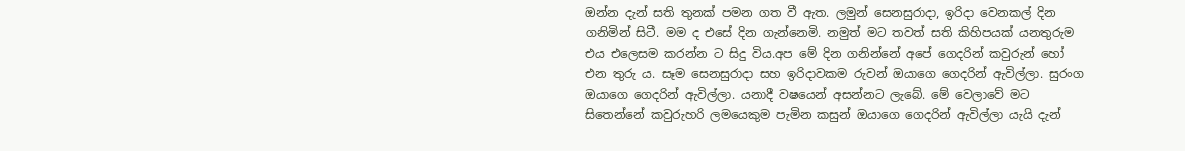ඔන්න දැන් සති තුනක් පමන ගත වී ඇත. ලමුන් සෙනසුරාදා, ඉරිදා වෙනකල් දින ගනිමින් සිටී. මම ද එසේ දින ගැන්නෙමි. නමුත් මට තවත් සති කිහිපයක් යනතුරුම එය එලෙසම කරන්න ට සිදු විය.අප මේ දින ගනින්නේ අපේ ගෙදරින් කවුරුන් හෝ එන තුරු ය. සෑම සෙනසුරාදා සහ ඉරිදාවකම රුවන් ඔයාගෙ ගෙදරින් ඇවිල්ලා. සුරංග ඔයාගෙ ගෙදරින් ඇවිල්ලා. යනාදී වෂයෙන් අසන්නට ලැබේ. මේ වෙලාවේ මට සිතෙන්නේ කවුරුහරි ලමයෙකුම පැමින කසුන් ඔයාගෙ ගෙදරින් ඇවිල්ලා යැයි දැන්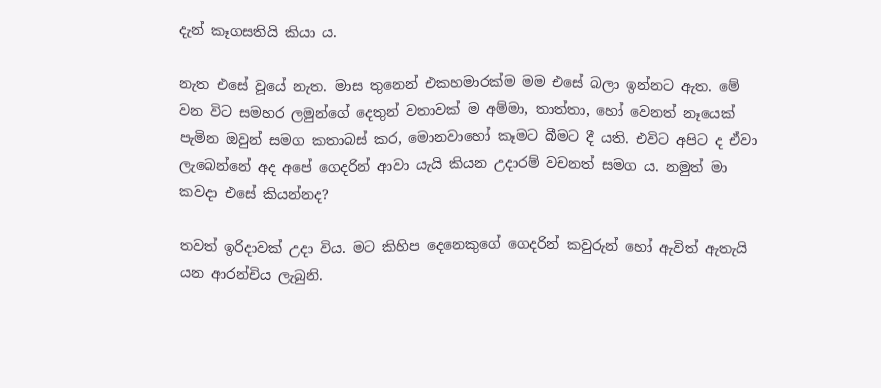දැන් කෑගසතියි කියා ය.

නැත එසේ වූයේ නැත. මාස තුනෙන් එකහමාරක්ම මම එසේ බලා ඉන්නට ඇත. මේ වන විට සමහර ලමුන්ගේ දෙතුන් වතාවක් ම අම්මා, තාත්තා, හෝ වෙනත් නෑයෙක් පැමින ඔවුන් සමග කතාබස් කර, මොනවාහෝ කෑමට බීමට දී යති. එවිට අපිට ද ඒවා ලැබෙන්නේ අද අපේ ගෙදරින් ආවා යැයි කියන උදාරම් වචනත් සමග ය. නමුත් මා කවදා එසේ කියන්නද?

තවත් ඉරිදාවක් උදා විය. මට කිහිප දෙනෙකුගේ ගෙදරින් කවුරුන් හෝ ඇවිත් ඇතැයි යන ආරන්චිය ලැබුනි.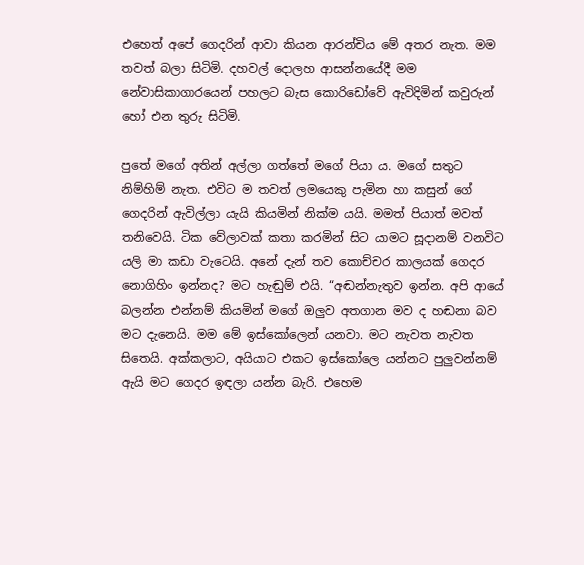එහෙත් අපේ ගෙදරින් ආවා කියන ආරන්චිය මේ අතර නැත. මම තවත් බලා සිටිමි. දහවල් දොලහ ආසන්නයේදී මම නේවාසිකාගාරයෙන් පහලට බැස කොරිඩෝවේ ඇවිදිමින් කවුරුන් හෝ එන තුරු සිටිමි.

පුතේ මගේ අතින් අල්ලා ගත්තේ මගේ පියා ය. මගේ සතුට නිම්හිම් නැත. එවිට ම තවත් ලමයෙකු පැමින හා කසුන් ගේ ගෙදරින් ඇවිල්ලා යැයි කියමින් නික්ම යයි. මමත් පියාත් මවත් තනිවෙයි. ටික වේලාවක් කතා කරමින් සිට යාමට සූදානම් වනවිට යලි මා කඩා වැටෙයි. අනේ දැන් තව කොච්චර කාලයක් ගෙදර නොගිහිං ඉන්නද? මට හැඬුම් එයි. “අඬන්නැතුව ඉන්න. අපි ආයේ බලන්න එන්නම් කියමින් මගේ ඔලුව අතගාන මව ද හඬනා බව මට දැනෙයි. මම මේ ඉස්කෝලෙන් යනවා. මට නැවත නැවත සිතෙයි. අක්කලාට, අයියාට එකට ඉස්කෝලෙ යන්නට පුලුවන්නම් ඇයි මට ගෙදර ඉඳලා යන්න බැරි. එහෙම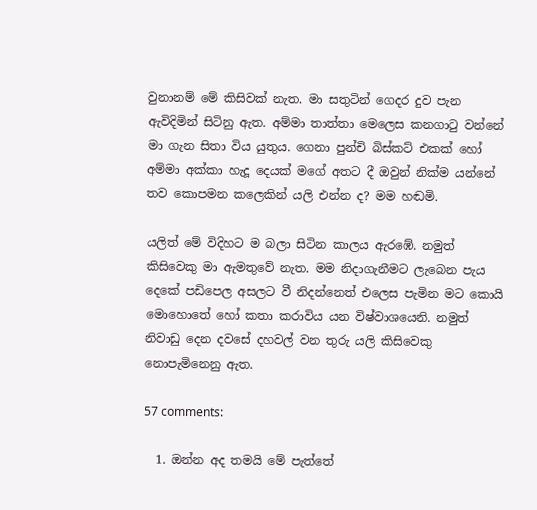වුනානම් මේ කිසිවක් නැත. මා සතුටින් ගෙදර දුව පැන ඇවිදිමින් සිටිනු ඇත. අම්මා තාත්තා මෙලෙස කනගාටු වන්නේ මා ගැන සිතා විය යුතුය. ගෙනා පුන්චි බිස්කට් එකක් හෝ අම්මා අක්කා හැදූ දෙයක් මගේ අතට දී ඔවුන් නික්ම යන්නේ තව කොපමන කලෙකින් යලි එන්න ද? මම හඬමි.

යලිත් මේ විදිහට ම බලා සිටින කාලය ඇරඹේ. නමුත් කිසිවෙකු මා ඇමතුවේ නැත. මම නිදාගැනීමට ලැබෙන පැය දෙකේ පඩිපෙල අසලට වී නිදන්නෙත් එලෙස පැමින මට කොයි මොහොතේ හෝ කතා කරාවිය යන විෂ්වාශයෙනි. නමුත් නිවාඩු දෙන දවසේ දහවල් වන තුරු යලි කිසිවෙකු නොපැමිනෙනු ඇත.

57 comments:

  1. ඔන්න අද තමයි මේ පැත්තේ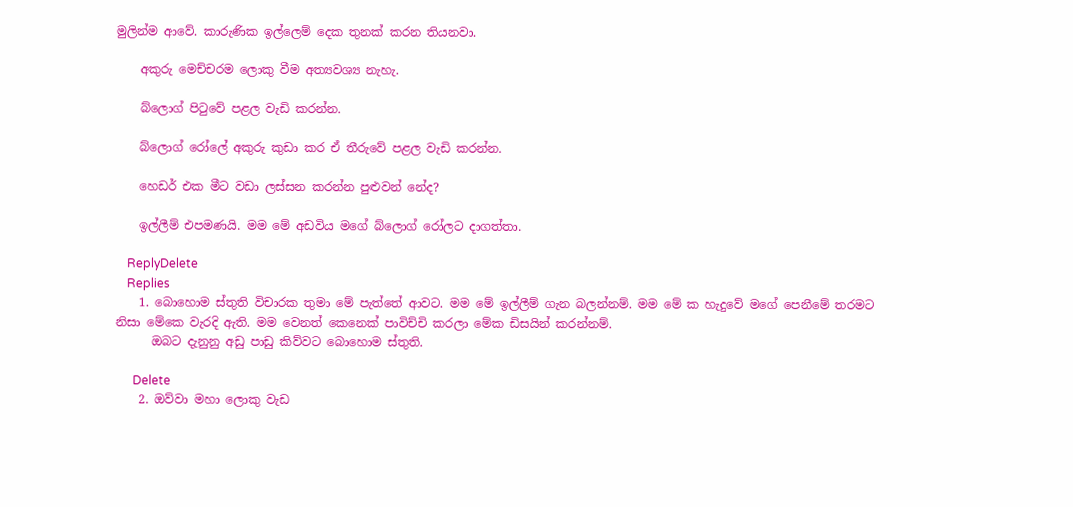මුලින්ම ආවේ. කාරුණික ඉල්ලෙම් දෙක තුනක් කරන තියනවා.

    අකුරු මෙච්චරම ලොකු වීම අත්‍යවශ්‍ය නැහැ.

    බ්ලොග් පිටුවේ පළල වැඩි කරන්න.

    බ්ලොග් රෝලේ අකුරු කුඩා කර ඒ තීරුවේ පළල වැඩි කරන්න.

    හෙඩර් එක මීට වඩා ලස්සන කරන්න පුළුවන් නේද?

    ඉල්ලීම් එපමණයි. මම මේ අඩවිය මගේ බ්ලොග් රෝලට දාගත්තා.

    ReplyDelete
    Replies
    1. බොහොම ස්තුති විචාරක තුමා මේ පැත්තේ ආවට. මම මේ ඉල්ලීම් ගැන බලන්නම්. මම මේ ක හැදුවේ මගේ පෙනීමේ තරමට නිසා මේකෙ වැරදි ඇති. මම වෙනත් කෙනෙක් පාවිච්චි කරලා මේක ඩිසයින් කරන්නම්.
      ඔබට දැනුනු අඩු පාඩු කිව්වට බොහොම ස්තුති.

      Delete
    2. ඔව්වා මහා ලොකු වැඩ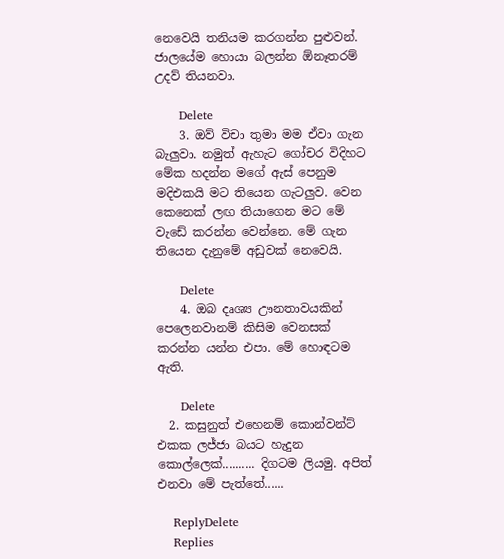නෙවෙයි තනියම කරගන්න පුළුවන්. ජාලයේම හොයා බලන්න ඕනෑතරම් උදව් තියනවා.

      Delete
    3. ඔව් විචා තුමා මම ඒවා ගැන බැලුවා. නමුත් ඇහැට ගෝචර විදිහට මේක හදන්න මගේ ඇස් පෙනුම මදිඑකයි මට තියෙන ගැටලුව. වෙන කෙනෙක් ලඟ තියාගෙන මට මේ වැඩේ කරන්න වෙන්නෙ. මේ ගැන තියෙන දැනුමේ අඩුවක් නෙවෙයි.

      Delete
    4. ඔබ දෘශ්‍ය ඌනතාවයකින් පෙලෙනවානම් කිසිම වෙනසක් කරන්න යන්න එපා. මේ හොඳටම ඇති.

      Delete
  2. කසුනුත් එහෙනම් කොන්වන්ට් එකක ලජ්ජා බයට හැදුන කොල්ලෙක්.......... දිගටම ලියමු. අපිත් එනවා මේ පැත්තේ......

    ReplyDelete
    Replies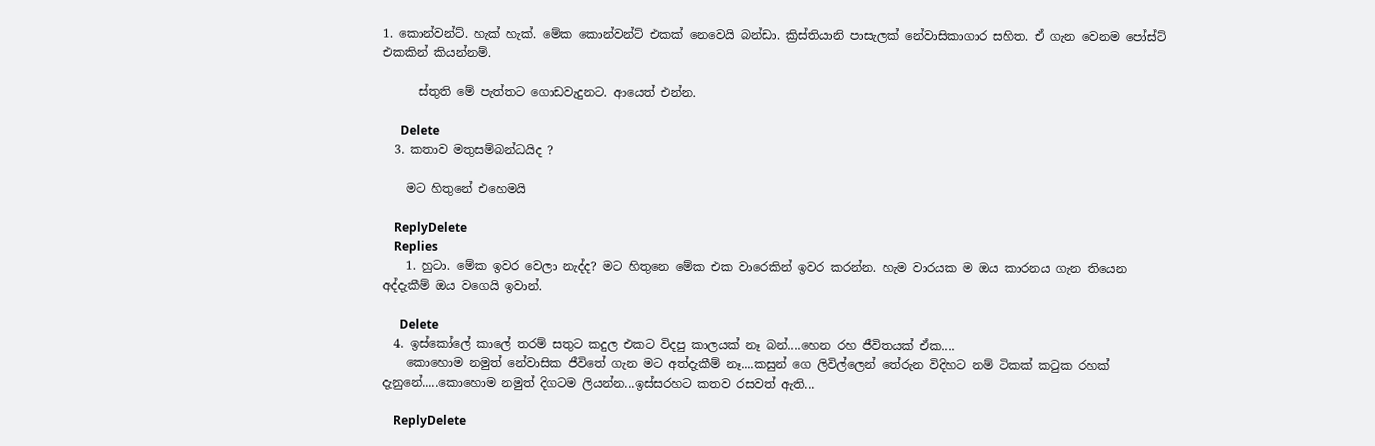1. කොන්වන්ට්. හැක් හැක්. මේක කොන්වන්ට් එකක් නෙවෙයි බන්ඩා. ක්‍රිස්තියානි පාසැලක් නේවාසිකාගාර සහිත. ඒ ගැන වෙනම පෝස්ට් එකකින් කියන්නම්.

      ස්තුති මේ පැත්තට ගොඩවැදුනට. ආයෙත් එන්න.

      Delete
  3. කතාව මතුසම්බන්ධයිද ?

    මට හිතුනේ එහෙමයි

    ReplyDelete
    Replies
    1. හුටා. මේක ඉවර වෙලා නැද්ද? මට හිතුනෙ මේක එක වාරෙකින් ඉවර කරන්න. හැම වාරයක ම ඔය කාරනය ගැන තියෙන අද්දැකීම් ඔය වගෙයි ඉවාන්.

      Delete
  4. ඉස්කෝලේ කාලේ තරම් සතුට කදුල එකට විදපු කාලයක් නෑ බන්....හෙන රහ ජීවිතයක් ඒක....
    කොහොම නමුත් නේවාසික ජීවිතේ ගැන මට අත්දැකීම් නෑ....කසුන් ගෙ ලිවිල්ලෙන් තේරුන විදිහට නම් ටිකක් කටුක රහක් දැනුනේ.....කොහොම නමුත් දිගටම ලියන්න...ඉස්සරහට කතව රසවත් ඇති...

    ReplyDelete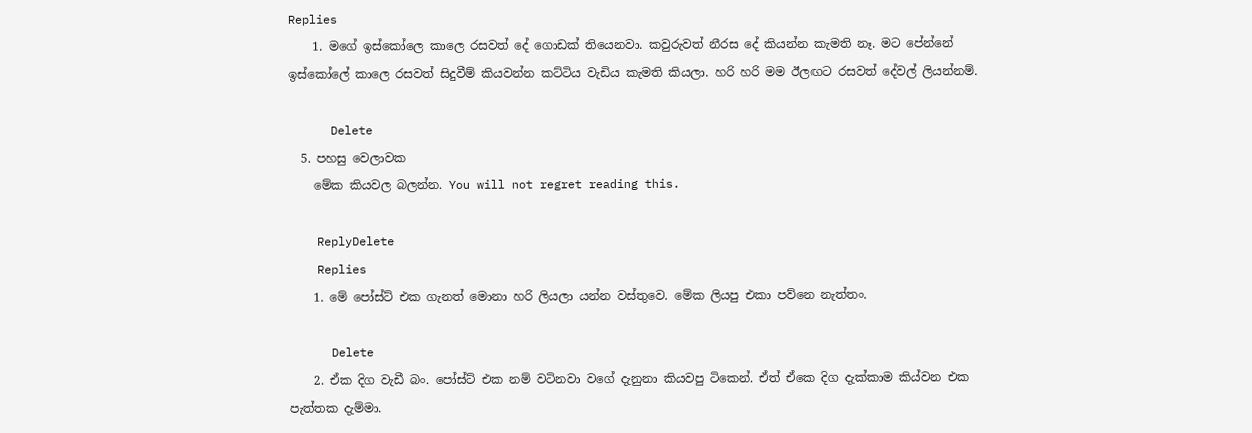Replies
    1. මගේ ඉස්කෝලෙ කාලෙ රසවත් දේ ගොඩක් තියෙනවා. කවුරුවත් නීරස දේ කියන්න කැමති නෑ. මට පේන්නේ ඉස්කෝලේ කාලෙ රසවත් සිදුවීම් කියවන්න කට්ටිය වැඩිය කැමති කියලා. හරි හරි මම ඊලඟට රසවත් දේවල් ලියන්නම්.

      Delete
  5. පහසු වෙලාවක
    මේක කියවල බලන්න. You will not regret reading this.

    ReplyDelete
    Replies
    1. මේ පෝස්ට් එක ගැනත් මොනා හරි ලියලා යන්න වස්තුවෙ. මේක ලියපු එකා පව්නෙ නැත්තං.

      Delete
    2. ඒක දිග වැඩී බං. පෝස්ට් එක නම් වටිනවා වගේ දැනුනා කියවපු ටිකෙන්. ඒත් ඒකෙ දිග දැක්කාම කිය්වන එක පැත්තක දැම්මා.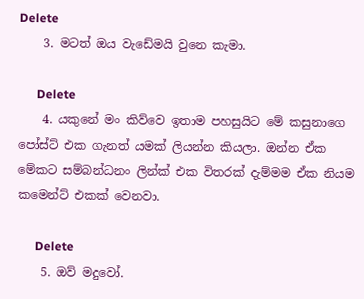Delete
    3. මටත් ඔය වැඩේමයි වුනෙ කැමා.

      Delete
    4. යකුනේ මං කිව්වෙ ඉතාම පහසුයිට මේ කසුනාගෙ පෝස්ට් එක ගැනත් යමක් ලියන්න කියලා. ඔන්න ඒක මේකට සම්බන්ධනං ලින්ක් එක විතරක් දැම්මම ඒක නියම කමෙන්ට් එකක් වෙනවා.

      Delete
    5. ඔව් මදුවෝ.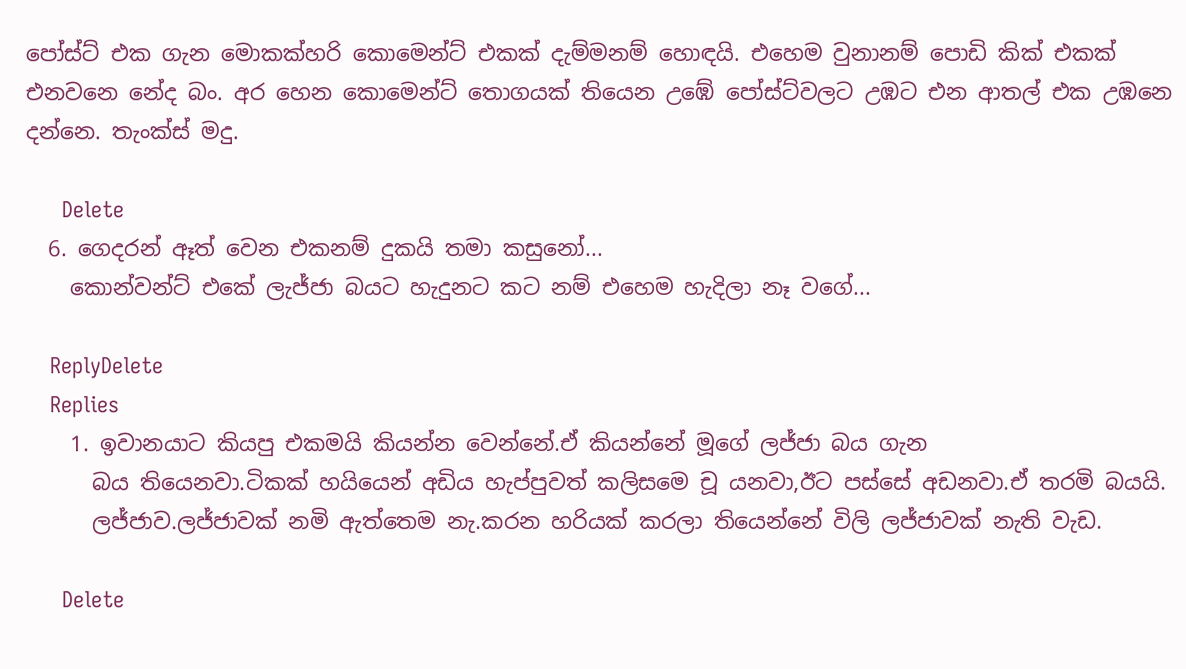පෝස්ට් එක ගැන මොකක්හරි කොමෙන්ට් එකක් දැම්මනම් හොඳයි. එහෙම වුනානම් පොඩි කික් එකක් එනවනෙ නේද බං. අර හෙන කොමෙන්ට් තොගයක් තියෙන උඹේ පෝස්ට්වලට උඹට එන ආතල් එක උඹනෙ දන්නෙ. තැංක්ස් මදු.

      Delete
  6. ගෙදරන් ඈත් වෙන එකනම් දුකයි තමා කසුනෝ...
    කොන්වන්ට් එකේ ලැජ්ජා බයට හැදුනට කට නම් එහෙම හැදිලා නෑ වගේ...

    ReplyDelete
    Replies
    1. ඉවානයාට කියපු එකමයි කියන්න වෙන්නේ.ඒ කියන්නේ මූගේ ලජ්ජා බය ගැන
      බය තියෙනවා.ටිකක් හයියෙන් අඩිය හැප්පුවත් කලිසමෙ චූ යනවා,ඊට පස්සේ අඩනවා.ඒ තරමි බයයි.
      ලජ්ජාව.ලජ්ජාවක් නමි ඇත්තෙම නැ.කරන හරියක් කරලා තියෙන්නේ විලි ලජ්ජාවක් නැති වැඩ.

      Delete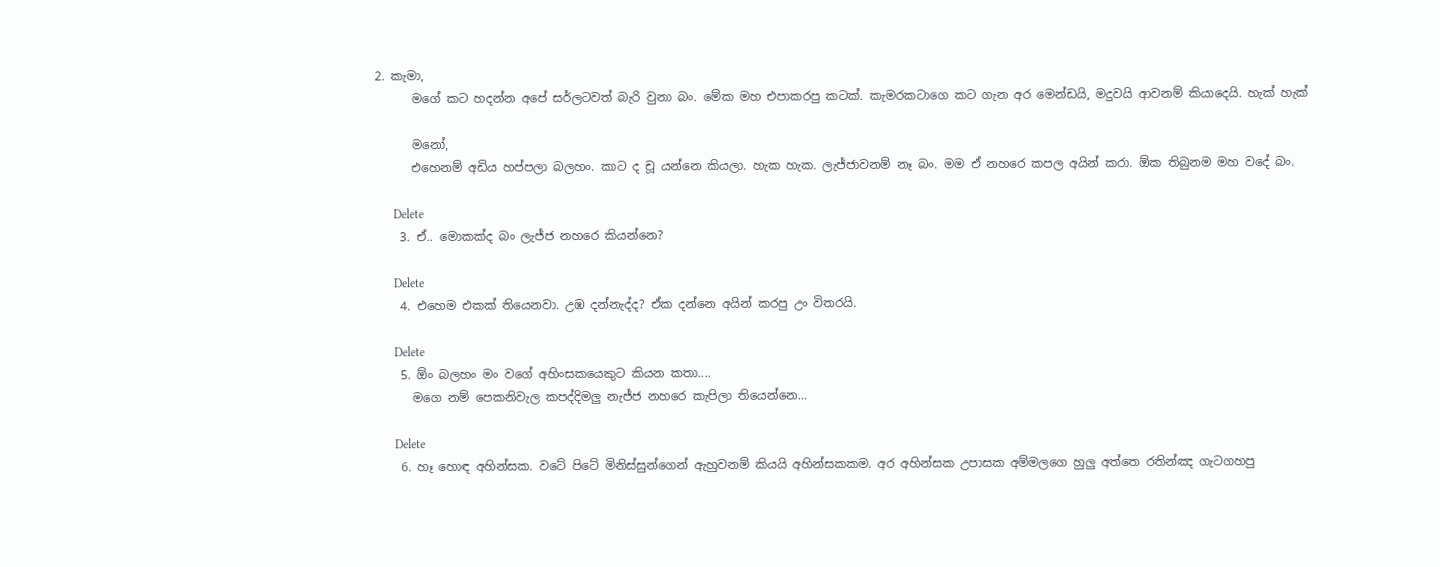2. කැමා,
      මගේ කට හදන්න අපේ සර්ලටවත් බැරි වුනා බං. මේක මහ එපාකරපු කටක්. කැමරකටාගෙ කට ගැන අර මෙන්ඩයි, මදුවයි ආවනම් කියාදෙයි. හැක් හැක්

      මනෝ,
      එහෙනම් අඩිය හප්පලා බලහං. කාට ද චූ යන්නෙ කියලා. හැක හැක. ලැජ්ජාවනම් නෑ බං. මම ඒ නහරෙ කපල අයින් කරා. ඕක තිබුනම මහ වදේ බං.

      Delete
    3. ඒ.. මොකක්ද බං ලැජ්ජ නහරෙ කියන්නෙ?

      Delete
    4. එහෙම එකක් තියෙනවා. උඹ දන්නැද්ද? ඒක දන්නෙ අයින් කරපු උං විතරයි.

      Delete
    5. ඕං බලහං මං වගේ අහිංසකයෙකුට කියන කතා....
      මගෙ නම් පෙකනිවැල කපද්දිමලු නැජ්ජ නහරෙ කැපිලා තියෙන්නෙ...

      Delete
    6. හෑ හොඳ අහින්සක. වටේ පිටේ මිනිස්සුන්ගෙන් ඇහුවනම් කියයි අහින්සකකම. අර අහින්සක උපාසක අම්මලගෙ හුලු අත්තෙ රතින්ඤ ගැටගහපු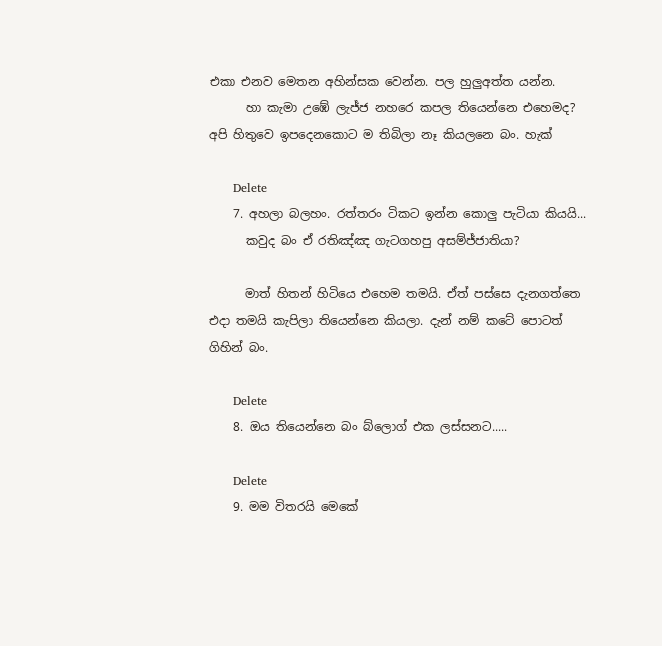එකා එනව මෙතන අහින්සක වෙන්න. පල හුලුඅත්ත යන්න.
      හා කැමා උඹේ ලැජ්ජ නහරෙ කපල තියෙන්නෙ එහෙමද? අපි හිතුවෙ ඉපදෙනකොට ම තිබිලා නෑ කියලනෙ බං. හැක්

      Delete
    7. අහලා බලහං. රත්තරං ටිකට ඉන්න කොලු පැටියා කියයි...
      කවුද බං ඒ රතිඤ්ඤ ගැටගහපු අසම්ජ්ජාතියා?

      මාත් හිතන් හිටියෙ එහෙම තමයි. ඒත් පස්සෙ දැනගත්තෙ එදා තමයි කැපිලා තියෙන්නෙ කියලා. දැන් නම් කටේ පොටත් ගිහින් බං.

      Delete
    8. ඔය තියෙන්නෙ බං බ්ලොග් එක ලස්සනට.....

      Delete
    9. මම විතරයි මෙකේ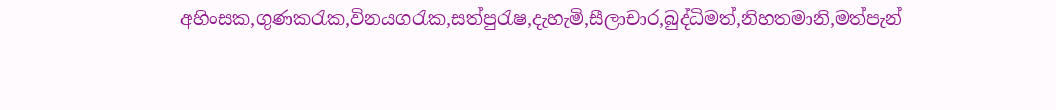අහිංසක,ගුණකරැක,විනයගරැක,සත්පුරැෂ,දැහැමි,සීලාචාර,බුද්ධිමත්,නිහතමානි,මත්පැන්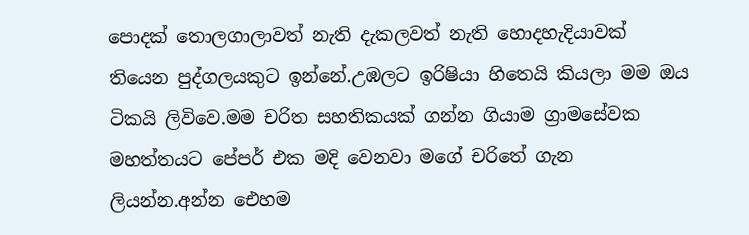පොදක් තොලගාලාවත් නැති දැකලවත් නැති හොදහැදියාවක් තියෙන පුද්ගලයකුට ඉන්නේ.උඹලට ඉරිෂියා හිතෙයි කියලා මම ඔය ටිකයි ලිවිවෙ.මම චරිත සහතිකයක් ගන්න ගියාම ග්‍රාමසේවක මහත්තයට පේපර් එක මදි වෙනවා මගේ චරිතේ ගැන ලියන්න.අන්න ඓහම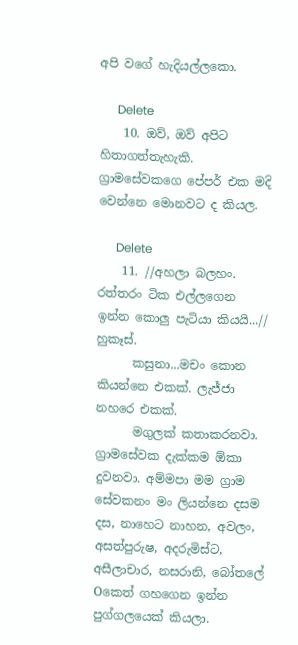අපි වගේ හැදියල්ලකො.

      Delete
    10. ඔව්, ඔව් අපිට හිතාගත්තැහැකි. ග්‍රාමසේවකගෙ පේපර් එක මදි වෙන්නෙ මොනවට ද කියල.

      Delete
    11. //අහලා බලහං. රත්තරං ටික එල්ලගෙන ඉන්න කොලු පැටියා කියයි...// හුකෑස්.
      කසුනා...මචං කොන කියන්නෙ එකක්. ලැජ්ජා නහරෙ එකක්.
      මගුලක් කතාකරනවා. ග්‍රාමසේවක දැක්කම ඕකා දුවනවා. අම්මපා මම ග්‍රාම සේවකනං මං ලියන්නෙ දසම දස, නාහෙට නාහන, අවලං, අසත්පුරුෂ, අදරුමිස්ට, අසීලාචාර, නසරානි, බෝතලේ Oකෙත් ගහගෙන ඉන්න පුග්ගලයෙක් කියලා.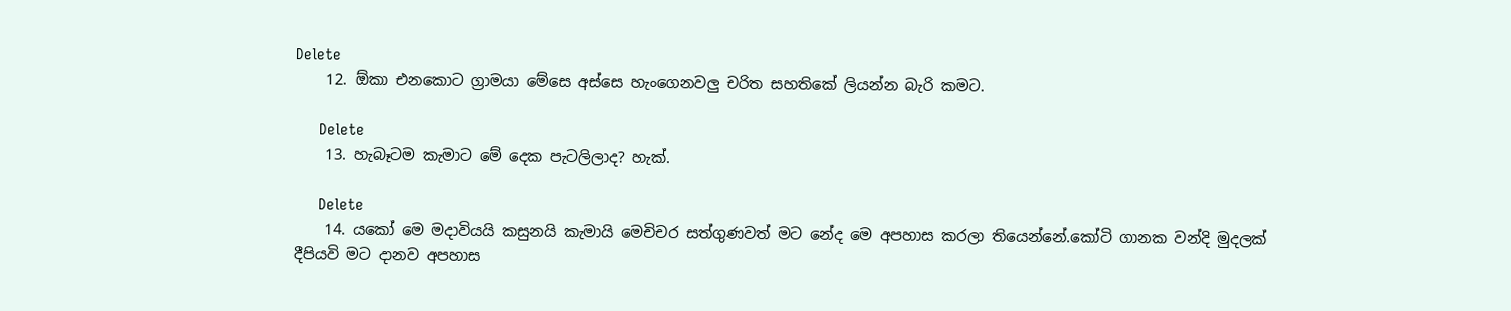Delete
    12. ඕකා එනකොට ග්‍රාමයා මේසෙ අස්සෙ හැංගෙනවලු චරිත සහතිකේ ලියන්න බැරි කමට.

      Delete
    13. හැබෑටම කැමාට මේ දෙක පැටලිලාද? හැක්.

      Delete
    14. යකෝ මෙ මදාවියයි කසුනයි කැමායි මෙචිචර සත්ගුණවත් මට නේද මෙ අපහාස කරලා තියෙන්නේ.කෝටි ගානක වන්දි මුදලක් දීපියවි මට දානව අපහාස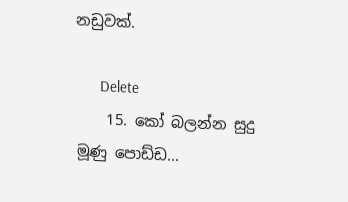නඩුවක්.

      Delete
    15. කෝ බලන්න සුදු මූණු පොඩ්ඩ...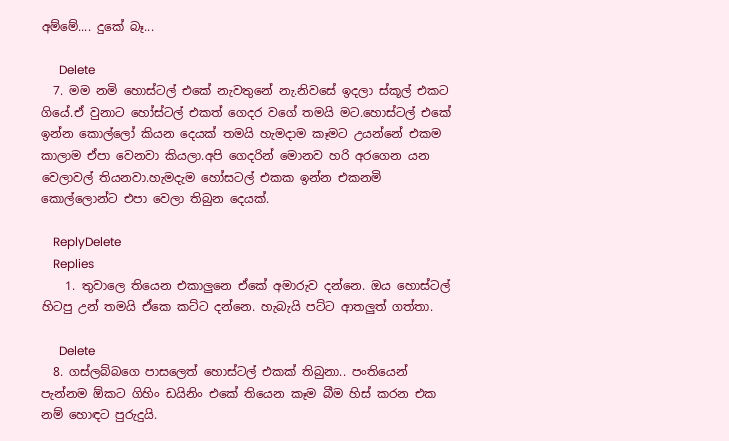අම්මේ.... දුකේ බෑ...

      Delete
  7. මම නමි හොස්ටල් එකේ නැවතුනේ නැ.නිවසේ ඉදලා ස්කූල් එකට ගියේ.ඒ වුනාට හෝස්ටල් එකත් ගෙදර වගේ තමයි මට.හොස්ටල් එකේ ඉන්න කොල්ලෝ කියන දෙයක් තමයි හැමදාම කෑමට උයන්නේ එකම කාලාම ඒපා වෙනවා කියලා.අපි ගෙදරින් මොනව හරි අරගෙන යන වෙලාවල් තියනවා.හැමදැම හෝසටල් එකක ඉන්න එකනමි කොල්ලොන්ට එපා වෙලා තිබුන දෙයක්.

    ReplyDelete
    Replies
    1. තුවාලෙ තියෙන එකාලුනෙ ඒකේ අමාරුව දන්නෙ. ඔය හොස්ටල් හිටපු උන් තමයි ඒකෙ කට්ට දන්නෙ. හැබැයි පට්ට ආතලුත් ගත්තා.

      Delete
  8. ගස්ලබ්බගෙ පාසලෙත් හොස්ටල් එකක් තිබුනා.. පංතියෙන් පැන්නම ඕකට ගිහිං ඩයිනිං එකේ තියෙන කෑම බීම හිස් කරන එක නම් හොඳට පුරුදුයි.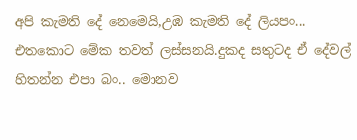අපි කැමති දේ නෙමෙයි,උඹ කැමති දේ ලියපං... එතකොට මේක තවත් ලස්සනයි.දුකද සතුටද ඒ දේවල් හිතන්න එපා බං.. මොනව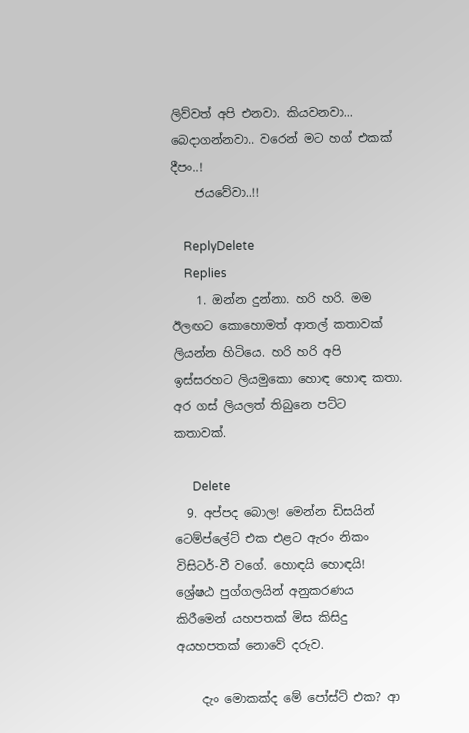ලිව්වත් අපි එනවා. කියවනවා... බෙදාගන්නවා.. වරෙන් මට හග් එකක් දීපං..!
    ජයවේවා..!!

    ReplyDelete
    Replies
    1. ඔන්න දුන්නා. හරි හරි. මම ඊලඟට කොහොමත් ආතල් කතාවක් ලියන්න හිටියෙ. හරි හරි අපි ඉස්සරහට ලියමුකො හොඳ හොඳ කතා. අර ගස් ලියලත් තිබුනෙ පට්ට කතාවක්.

      Delete
  9. අප්පද බොල! මෙන්න ඩිසයින් ටෙම්ප්ලේට් එක එළට ඇරං නිකං විසිටර්-වී වගේ. හොඳයි හොඳයි! ශ්‍රේෂඨ පුග්ගලයින් අනුකරණය කිරීමෙන් යහපතක් මිස කිසිදු අයහපතක් නොවේ දරුව.

    දැං මොකක්ද මේ පෝස්ට් එක? ආ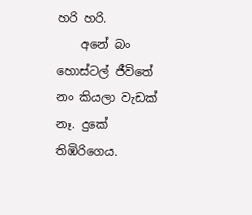හරි හරි.
    අනේ බං හොස්ටල් ජීවිතේ නං කියලා වැඩක් නෑ. දුකේ තිඹිරිගෙය.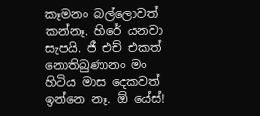කෑමනං බල්ලොවත් කන්නෑ. හිරේ යනවා සැපයි. ජී එච් එකත් නොතිබුණානං මං හිටිය මාස දෙකවත් ඉන්නෙ නෑ. ඕ යේස්!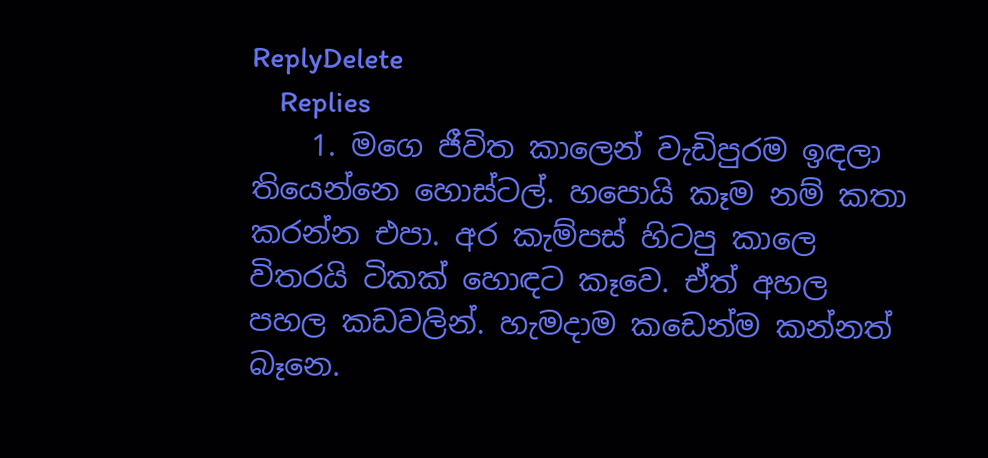ReplyDelete
    Replies
    1. මගෙ ජීවිත කාලෙන් වැඩිපුරම ඉඳලා තියෙන්නෙ හොස්ටල්. හපොයි කෑම නම් කතා කරන්න එපා. අර කැම්පස් හිටපු කාලෙ විතරයි ටිකක් හොඳට කෑවෙ. ඒත් අහල පහල කඩවලින්. හැමදාම කඩෙන්ම කන්නත් බෑනෙ.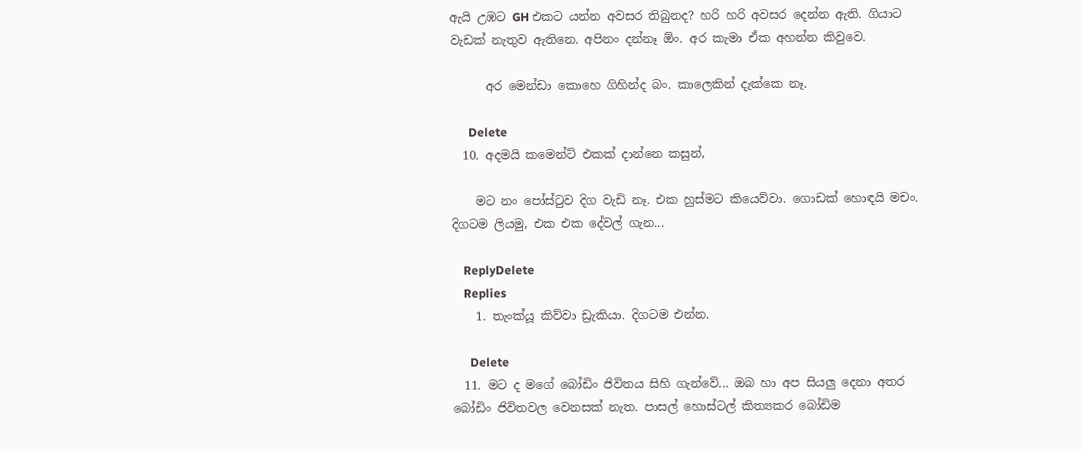ඇයි උඹට GH එකට යන්න අවසර තිබුනද? හරි හරි අවසර දෙන්න ඇති. ගියාට වැඩක් නැතුව ඇතිනෙ. අපිනං දන්නෑ ඕං. අර කැමා ඒක අහන්න කිවුවෙ.

      අර මෙන්ඩා කොහෙ ගිහින්ද බං. කාලෙකින් දැක්කෙ නෑ.

      Delete
  10. අදමයි කමෙන්ට් එකක් දාන්නෙ කසුන්,

    මට නං පෝස්ටුව දිග වැඩි නෑ. එක හුස්මට කියෙව්වා. ගොඩක් හොඳයි මචං. දිගටම ලියමු, එක එක දේවල් ගැන...

    ReplyDelete
    Replies
    1. තැංක්යූ කිව්වා ඩ්‍රැකියා. දිගටම එන්න.

      Delete
  11. මට ද මගේ බෝඩිං ජිවිතය සිහි ගැන්වේ... ඔබ හා අප සියලු දෙනා අතර බෝඩිං ජිවිතවල වෙනසක් නැත. පාසල් හොස්ටල් කිත්‍යකර බෝඩිම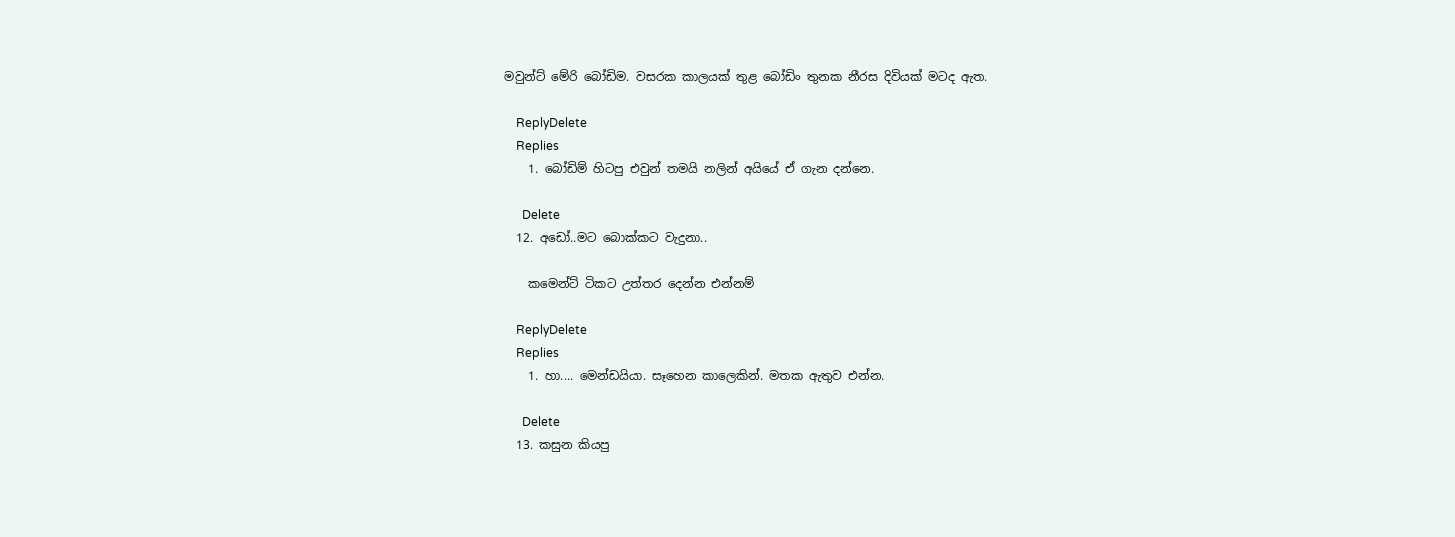මවුන්ට් මේරි බෝඩිම. වසරක කාලයක් තුළ බෝඩිං තුනක නීරස දිවියක් මටද ඇත.

    ReplyDelete
    Replies
    1. බෝඩිම් හිටපු එවුන් තමයි නලින් අයියේ ඒ ගැන දන්නෙ.

      Delete
  12. අඩෝ..මට බොක්කට වැදුනා..

    කමෙන්ට් ටිකට උත්තර දෙන්න එන්නම්

    ReplyDelete
    Replies
    1. හා.... මෙන්ඩයියා. සෑහෙන කාලෙකින්. මතක ඇතුව එන්න.

      Delete
  13. කසුන කියපු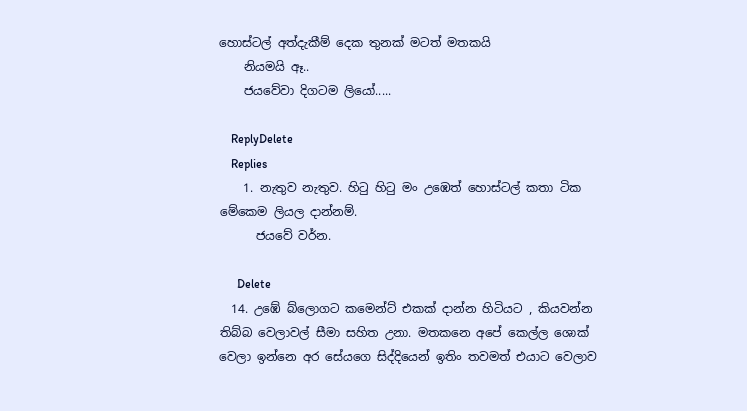හොස්ටල් අත්දැකීම් දෙක තුනක් මටත් මතකයි
    නියමයි ඈ..
    ජයවේවා දිගටම ලියෝ.....

    ReplyDelete
    Replies
    1. නැතුව නැතුව. හිටු හිටු මං උඹෙත් හොස්ටල් කතා ටික මේකෙම ලියල දාන්නම්.
      ජයවේ වර්න.

      Delete
  14. උඹේ බ්ලොගට කමෙන්ට් එකක් දාන්න හිටියට , කියවන්න තිබ්බ වෙලාවල් සීමා සහිත උනා. මතකනෙ අපේ කෙල්ල ශොක් වෙලා ඉන්නෙ අර සේයගෙ සිද්දියෙන් ඉතිං තවමත් එයාට වෙලාව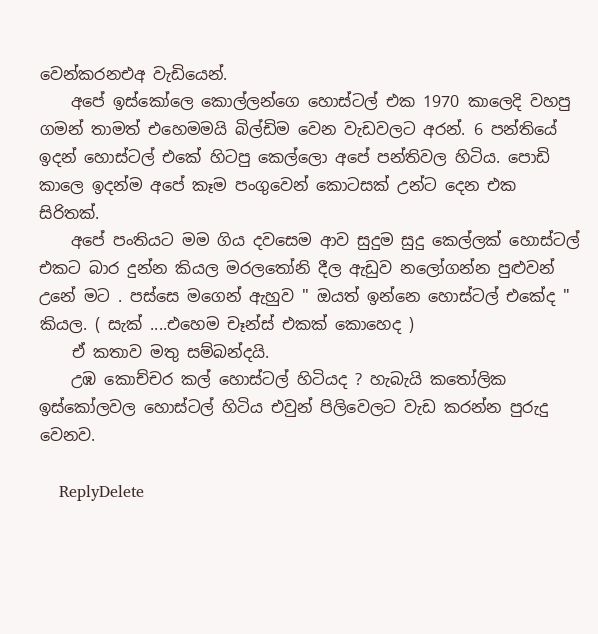වෙන්කරනඑඅ වැඩියෙන්.
    අපේ ඉස්කෝලෙ කොල්ලන්ගෙ හොස්ටල් එක 1970 කාලෙදි වහපු ගමන් තාමත් එහෙමමයි බිල්ඩිම වෙන වැඩවලට අරන්. 6 පන්තියේ ඉදන් හොස්ටල් එකේ හිටපු කෙල්ලො අපේ පන්තිවල හිටිය. පොඩි කාලෙ ඉදන්ම අපේ කෑම පංගුවෙන් කොටසක් උන්ට දෙන එක සිරිතක්.
    අපේ පංතියට මම ගිය දවසෙම ආව සුදුම සුදු කෙල්ලක් හොස්ටල් එකට බාර දුන්න කියල මරලතෝනි දීල ඇඩුව නලෝගන්න පුළුවන් උනේ මට . පස්සෙ මගෙන් ඇහුව '' ඔයත් ඉන්නෙ හොස්ටල් එකේද " කියල. ( සැක් ....එහෙම චෑන්ස් එකක් කොහෙද )
    ඒ කතාව මතු සම්බන්දයි.
    උඹ කොච්චර කල් හොස්ටල් හිටියද ? හැබැයි කතෝලික ඉස්කෝලවල හොස්ටල් හිටිය එවුන් පිලිවෙලට වැඩ කරන්න පුරුදු වෙනව.

    ReplyDelete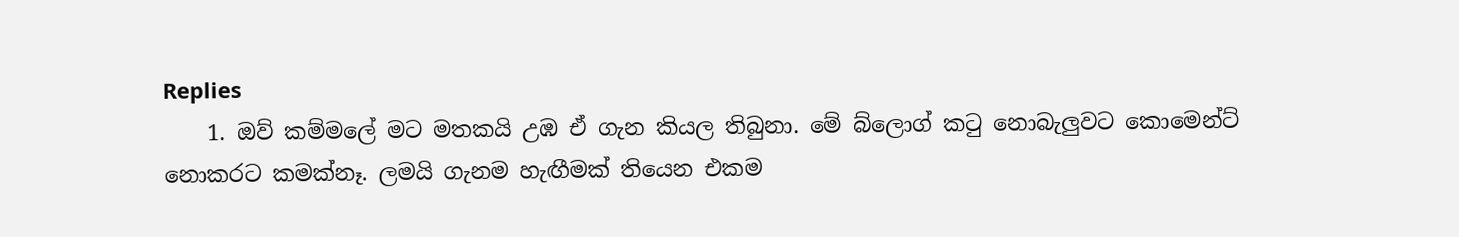Replies
    1. ඔව් කම්මලේ මට මතකයි උඹ ඒ ගැන කියල තිබුනා. මේ බ්ලොග් කටු නොබැලුවට කොමෙන්ට් නොකරට කමක්නෑ. ලමයි ගැනම හැඟීමක් තියෙන එකම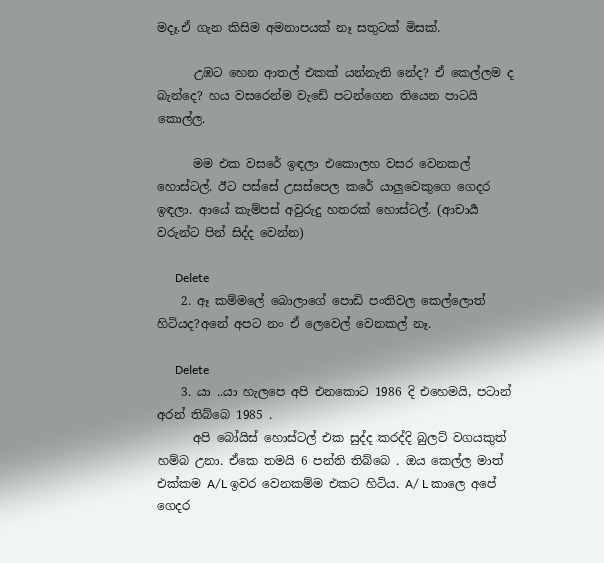මදෑ.ඒ ගැන කිසිම අමනාපයක් නෑ සතුටක් මිසක්.

      උඹට හෙන ආතල් එකක් යන්නැති නේද? ඒ කෙල්ලම ද බැන්දෙ? හය වසරෙන්ම වැඩේ පටන්ගෙන තියෙන පාටයි කොල්ල.

      මම එක වසරේ ඉඳලා එකොලහ වසර වෙනකල් හොස්ටල්. ඊට පස්සේ උසස්පෙල කරේ යාලුවෙකුගෙ ගෙදර ඉඳලා. ආයේ කැම්පස් අවුරුදු හතරක් හොස්ටල්. (ආචාර්‍ය වරුන්ට පින් සිද්ද වෙන්න)

      Delete
    2. ඈ කම්මලේ බොලාගේ පොඩි පංතිවල කෙල්ලොත් හිටියද?අනේ අපට නං ඒ ලෙවෙල් වෙනකල් නෑ.

      Delete
    3. යා ..යා හැලපෙ අපි එනකොට 1986 දි එහෙමයි, පටාන් අරන් තිබ්බෙ 1985 .
      අපි බෝයිස් හොස්ටල් එක සුද්ද කරද්දි බුලට් වගයකුත් හම්බ උනා. ඒකෙ තමයි 6 පන්ති තිබ්බෙ . ඔය කෙල්ල මාත් එක්කම A/L ඉවර වෙනකම්ම එකට හිටිය. A/ L කාලෙ අපේ ගෙදර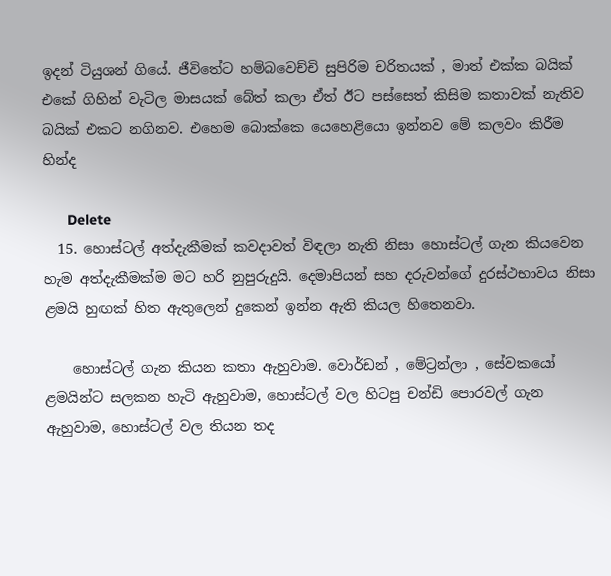ඉදන් ටියුශන් ගියේ. ජීවිතේට හම්බවෙච්චි සුපිරිම චරිතයක් , මාත් එක්ක බයික් එකේ ගිහින් වැටිල මාසයක් බේත් කලා ඒත් ඊට පස්සෙත් කිසිම කතාවක් නැතිව බයික් එකට නගිනව. එහෙම බොක්කෙ යෙහෙළියො ඉන්නව මේ කලවං කිරීම හින්ද

      Delete
  15. හොස්ටල් අත්දැකීමක් කවදාවත් විඳලා නැති නිසා හොස්ටල් ගැන කියවෙන හැම අත්දැකීමක්ම මට හරි නුපුරුදුයි. දෙමාපියන් සහ දරුවන්ගේ දුරස්ථභාවය නිසා ළමයි හුඟක් හිත ඇතුලෙන් දුකෙන් ඉන්න ඇති කියල හිතෙනවා.

    හොස්ටල් ගැන කියන කතා ඇහුවාම. වොර්ඩන් , මේට්‍රන්ලා , සේවකයෝ ළමයින්ට සලකන හැටි ඇහුවාම, හොස්ටල් වල හිටපු චන්ඩි පොරවල් ගැන ඇහුවාම, හොස්ටල් වල තියන තද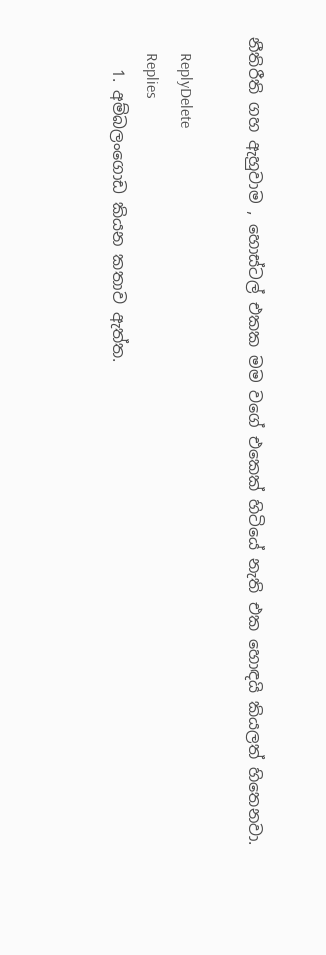නීතිරීති ගහ ඇහුවාම , හොස්ටල් එකක මම වගේ එකෙක් හිටියේ නැති එක හොඳයි කියලත් හිතෙනවා.

    ReplyDelete
    Replies
    1. අම්බලංගොඩ කියන කතාව ඇත්ත.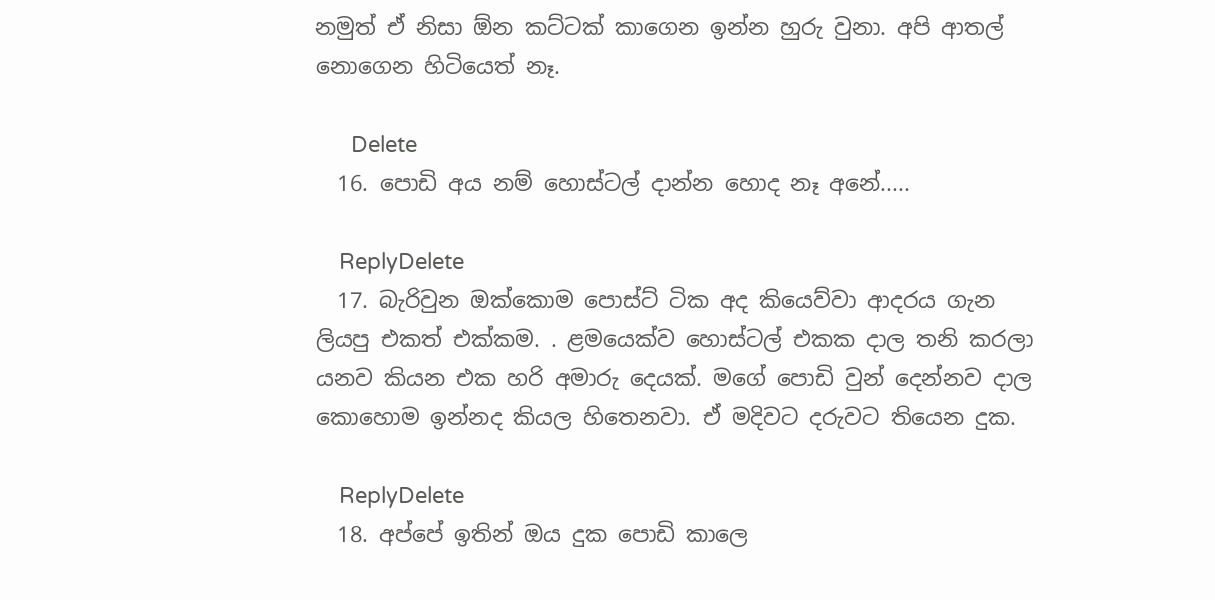නමුත් ඒ නිසා ඕන කට්ටක් කාගෙන ඉන්න හුරු වුනා. අපි ආතල් නොගෙන හිටියෙත් නෑ.

      Delete
  16. පොඩි අය නම් හොස්ටල් දාන්න හොද නෑ අනේ.....

    ReplyDelete
  17. බැරිවුන ඔක්කොම පොස්ට් ටික අද කියෙව්වා ආදරය ගැන ලියපු එකත් එක්කම. . ළමයෙක්ව හොස්ටල් එකක දාල තනි කරලා යනව කියන එක හරි අමාරු දෙයක්. මගේ පොඩි වුන් දෙන්නව දාල කොහොම ඉන්නද කියල හිතෙනවා. ඒ මදිවට දරුවට තියෙන දුක.

    ReplyDelete
  18. අප්පේ ඉතින් ඔය දුක පොඩි කාලෙ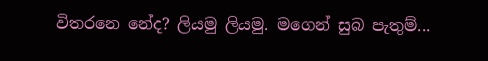විතරනෙ නේද? ලියමු ලියමු. මගෙන් සුබ පැතුම්...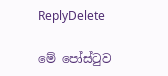ReplyDelete

මේ පෝස්ටුව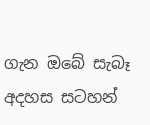ගැන ඔබේ සැබෑ අදහස සටහන්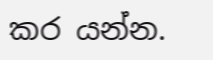කර යන්න.